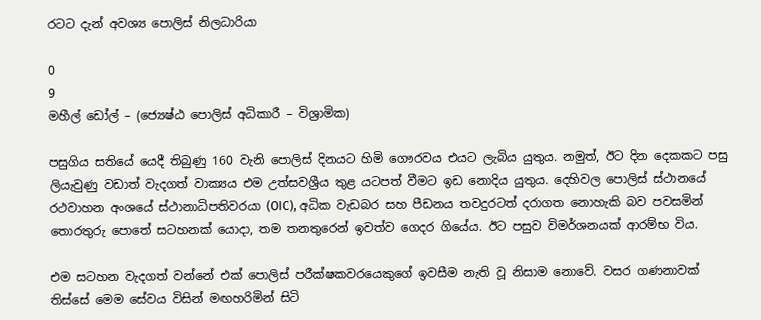රටට දැන් අවශ්‍ය පොලිස් නිලධාරියා

0
9
මහීල් ඩෝල් – (ජ්‍යෙෂ්ඨ පොලිස් අධිකාරී – විශ්‍රාමික)

පසුගිය සතියේ යෙදී තිබුණු 160 වැනි පොලිස් දිනයට හිමි ගෞරවය එයට ලැබිය යුතුය. නමුත්, ඊට දින දෙකකට පසු ලියැවුණු වඩාත් වැදගත් වාක්‍යය එම උත්සවශ්‍රීය තුළ යටපත් වීමට ඉඩ නොදිය යුතුය. දෙහිවල පොලිස් ස්ථානයේ රථවාහන අංශයේ ස්ථානාධිපතිවරයා (OIC), අධික වැඩබර සහ පීඩනය තවදුරටත් දරාගත නොහැකි බව පවසමින් තොරතුරු පොතේ සටහනක් යොදා, තම තනතුරෙන් ඉවත්ව ගෙදර ගියේය. ඊට පසුව විමර්ශනයක් ආරම්භ විය.

එම සටහන වැදගත් වන්නේ එක් පොලිස් පරීක්ෂකවරයෙකුගේ ඉවසීම නැති වූ නිසාම නොවේ. වසර ගණනාවක් තිස්සේ මෙම සේවය විසින් මඟහරිමින් සිටි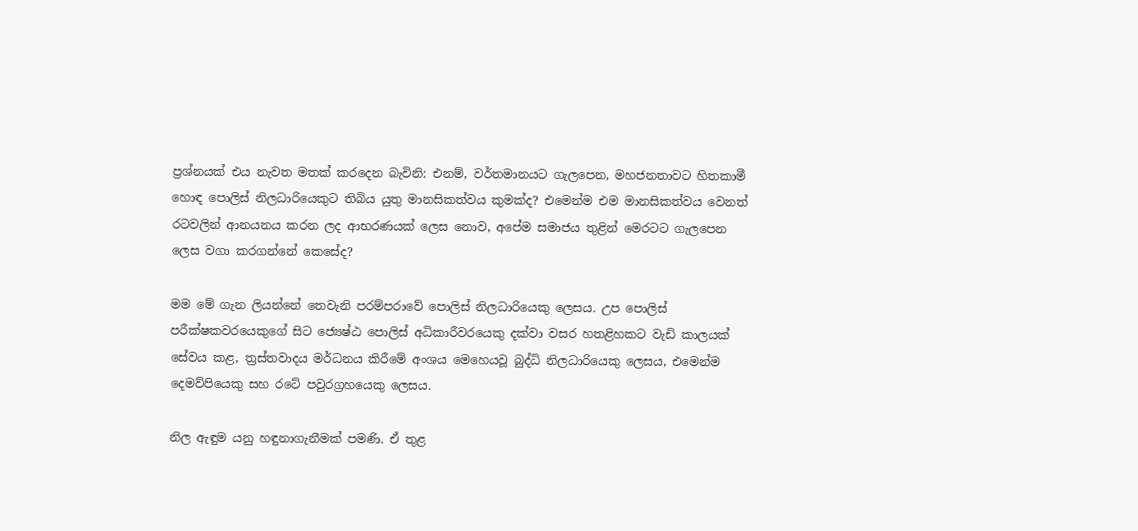ප්‍රශ්නයක් එය නැවත මතක් කරදෙන බැවිනි: එනම්, වර්තමානයට ගැලපෙන, මහජනතාවට හිතකාමී හොඳ පොලිස් නිලධාරියෙකුට තිබිය යුතු මානසිකත්වය කුමක්ද? එමෙන්ම එම මානසිකත්වය වෙනත් රටවලින් ආනයනය කරන ලද ආභරණයක් ලෙස නොව, අපේම සමාජය තුළින් මෙරටට ගැලපෙන ලෙස වගා කරගන්නේ කෙසේද?

මම මේ ගැන ලියන්නේ තෙවැනි පරම්පරාවේ පොලිස් නිලධාරියෙකු ලෙසය. උප පොලිස් පරීක්ෂකවරයෙකුගේ සිට ජ්‍යෙෂ්ඨ පොලිස් අධිකාරීවරයෙකු දක්වා වසර හතළිහකට වැඩි කාලයක් සේවය කළ, ත්‍රස්තවාදය මර්ධනය කිරීමේ අංශය මෙහෙයවූ බුද්ධි නිලධාරියෙකු ලෙසය, එමෙන්ම දෙමව්පියෙකු සහ රටේ පවුරග්‍රහයෙකු ලෙසය.

නිල ඇඳුම යනු හඳුනාගැනීමක් පමණි. ඒ තුළ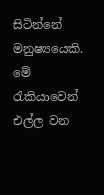සිටින්නේ මනුෂ්‍යයෙකි. මේ රැකියාවෙන් එල්ල වන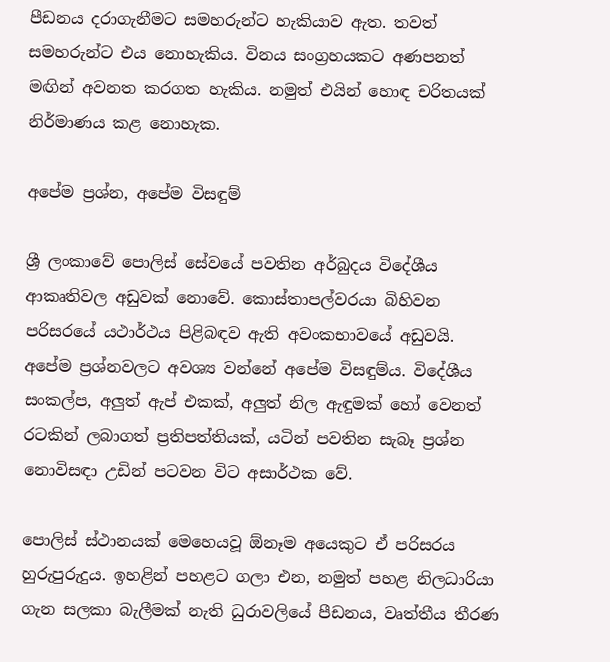පීඩනය දරාගැනීමට සමහරුන්ට හැකියාව ඇත. තවත් සමහරුන්ට එය නොහැකිය. විනය සංග්‍රහයකට අණපනත් මඟින් අවනත කරගත හැකිය. නමුත් එයින් හොඳ චරිතයක් නිර්මාණය කළ නොහැක.

අපේම ප්‍රශ්න, අපේම විසඳුම්

ශ්‍රී ලංකාවේ පොලිස් සේවයේ පවතින අර්බුදය විදේශීය ආකෘතිවල අඩුවක් නොවේ. කොස්තාපල්වරයා බිහිවන පරිසරයේ යථාර්ථය පිළිබඳව ඇති අවංකභාවයේ අඩුවයි. අපේම ප්‍රශ්නවලට අවශ්‍ය වන්නේ අපේම විසඳුම්ය. විදේශීය සංකල්ප, අලුත් ඇප් එකක්, අලුත් නිල ඇඳුමක් හෝ වෙනත් රටකින් ලබාගත් ප්‍රතිපත්තියක්, යටින් පවතින සැබෑ ප්‍රශ්න නොවිසඳා උඩින් පටවන විට අසාර්ථක වේ.

පොලිස් ස්ථානයක් මෙහෙයවූ ඕනෑම අයෙකුට ඒ පරිසරය හුරුපුරුදුය. ඉහළින් පහළට ගලා එන, නමුත් පහළ නිලධාරියා ගැන සලකා බැලීමක් නැති ධුරාවලියේ පීඩනය, වෘත්තීය තීරණ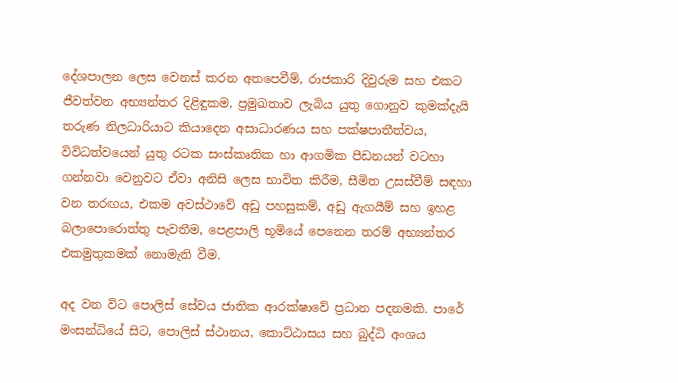දේශපාලන ලෙස වෙනස් කරන අතපෙවීම්, රාජකාරි දිවුරුම සහ එකට ජීවත්වන අභ්‍යන්තර දිළිඳුකම, ප්‍රමුඛතාව ලැබිය යුතු ගොනුව කුමක්දැයි තරුණ නිලධාරියාට කියාදෙන අසාධාරණය සහ පක්ෂපාතීත්වය, විවිධත්වයෙන් යුතු රටක සංස්කෘතික හා ආගමික පීඩනයන් වටහා ගන්නවා වෙනුවට ඒවා අනිසි ලෙස භාවිත කිරීම, සීමිත උසස්වීම් සඳහා වන තරඟය, එකම අවස්ථාවේ අඩු පහසුකම්, අඩු ඇගයීම් සහ ඉහළ බලාපොරොත්තු පැවතීම, පෙළපාලි භූමියේ පෙනෙන තරම් අභ්‍යන්තර එකමුතුකමක් නොමැති වීම.

අද වන විට පොලිස් සේවය ජාතික ආරක්ෂාවේ ප්‍රධාන පදනමකි. පාරේ මංසන්ධියේ සිට, පොලිස් ස්ථානය, කොට්ඨාසය සහ බුද්ධි අංශය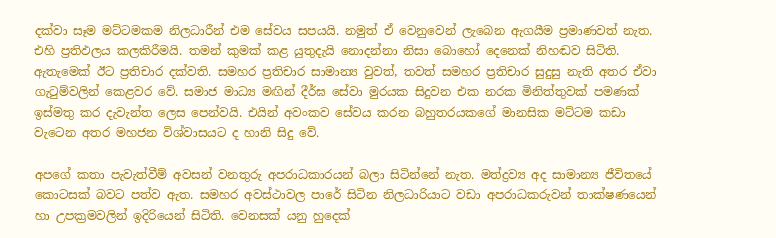දක්වා සෑම මට්ටමකම නිලධාරීන් එම සේවය සපයයි. නමුත් ඒ වෙනුවෙන් ලැබෙන ඇගයීම ප්‍රමාණවත් නැත. එහි ප්‍රතිඵලය කලකිරීමයි. තමන් කුමක් කළ යුතුදැයි නොදන්නා නිසා බොහෝ දෙනෙක් නිහඬව සිටිති. ඇතැමෙක් ඊට ප්‍රතිචාර දක්වති. සමහර ප්‍රතිචාර සාමාන්‍ය වුවත්, තවත් සමහර ප්‍රතිචාර සුදුසු නැති අතර ඒවා ගැටුම්වලින් කෙළවර වේ. සමාජ මාධ්‍ය මඟින් දීර්ඝ සේවා මුරයක සිදුවන එක නරක මිනිත්තුවක් පමණක් ඉස්මතු කර දැවැන්ත ලෙස පෙන්වයි. එයින් අවංකව සේවය කරන බහුතරයකගේ මානසික මට්ටම කඩා වැටෙන අතර මහජන විශ්වාසයට ද හානි සිදු වේ.

අපගේ කතා පැවැත්වීම් අවසන් වනතුරු අපරාධකාරයන් බලා සිටින්නේ නැත. මත්ද්‍රව්‍ය අද සාමාන්‍ය ජීවිතයේ කොටසක් බවට පත්ව ඇත. සමහර අවස්ථාවල පාරේ සිටින නිලධාරියාට වඩා අපරාධකරුවන් තාක්ෂණයෙන් හා උපක්‍රමවලින් ඉදිරියෙන් සිටිති. වෙනසක් යනු හුදෙක්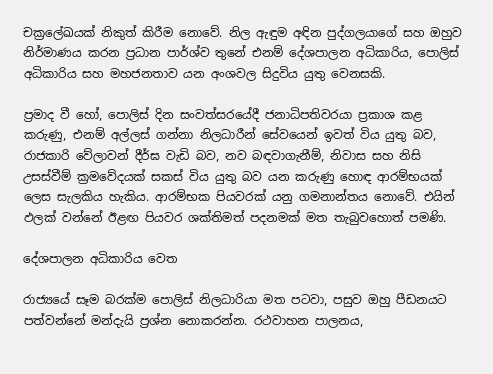චක්‍රලේඛයක් නිකුත් කිරීම නොවේ. නිල ඇඳුම අඳින පුද්ගලයාගේ සහ ඔහුව නිර්මාණය කරන ප්‍රධාන පාර්ශ්ව තුනේ එනම් දේශපාලන අධිකාරිය, පොලිස් අධිකාරිය සහ මහජනතාව යන අංශවල සිදුවිය යුතු වෙනසකි.

ප්‍රමාද වී හෝ, පොලිස් දින සංවත්සරයේදී ජනාධිපතිවරයා ප්‍රකාශ කළ කරුණු, එනම් අල්ලස් ගන්නා නිලධාරීන් සේවයෙන් ඉවත් විය යුතු බව, රාජකාරි වේලාවන් දීර්ඝ වැඩි බව, නව බඳවාගැනීම්, නිවාස සහ නිසි උසස්වීම් ක්‍රමවේදයක් සකස් විය යුතු බව යන කරුණු හොඳ ආරම්භයක් ලෙස සැලකිය හැකිය. ආරම්භක පියවරක් යනු ගමනාන්තය නොවේ. එයින් ඵලක් වන්නේ ඊළඟ පියවර ශක්තිමත් පදනමක් මත තැබුවහොත් පමණි.

දේශපාලන අධිකාරිය වෙත

රාජ්‍යයේ සෑම බරක්ම පොලිස් නිලධාරියා මත පටවා, පසුව ඔහු පීඩනයට පත්වන්නේ මන්දැයි ප්‍රශ්න නොකරන්න. රථවාහන පාලනය,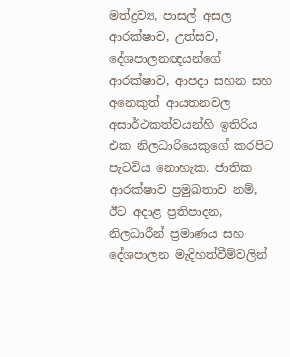මත්ද්‍රව්‍ය, පාසල් අසල ආරක්ෂාව, උත්සව, දේශපාලනඥයන්ගේ ආරක්ෂාව, ආපදා සහන සහ අනෙකුත් ආයතනවල අසාර්ථකත්වයන්හි ඉතිරිය එක නිලධාරියෙකුගේ කරපිට පැටවිය නොහැක. ජාතික ආරක්ෂාව ප්‍රමුඛතාව නම්, ඊට අදාළ ප්‍රතිපාදන, නිලධාරීන් ප්‍රමාණය සහ දේශපාලන මැදිහත්වීම්වලින්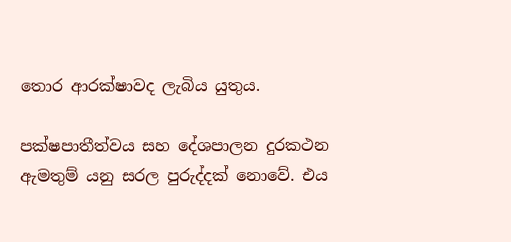තොර ආරක්ෂාවද ලැබිය යුතුය.

පක්ෂපාතීත්වය සහ දේශපාලන දුරකථන ඇමතුම් යනු සරල පුරුද්දක් නොවේ. එය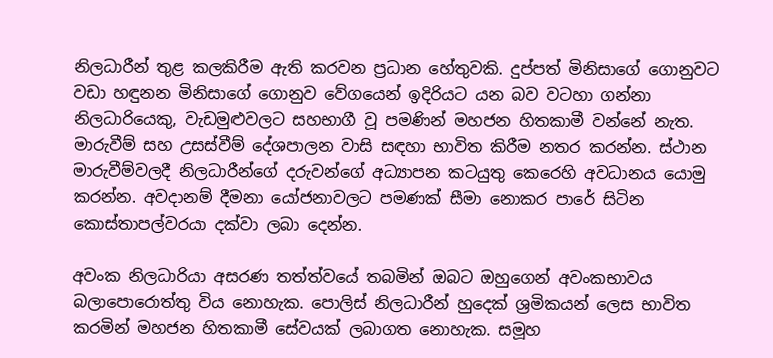නිලධාරීන් තුළ කලකිරීම ඇති කරවන ප්‍රධාන හේතුවකි. දුප්පත් මිනිසාගේ ගොනුවට වඩා හඳුනන මිනිසාගේ ගොනුව වේගයෙන් ඉදිරියට යන බව වටහා ගන්නා නිලධාරියෙකු, වැඩමුළුවලට සහභාගී වූ පමණින් මහජන හිතකාමී වන්නේ නැත. මාරුවීම් සහ උසස්වීම් දේශපාලන වාසි සඳහා භාවිත කිරීම නතර කරන්න. ස්ථාන මාරුවීම්වලදී නිලධාරීන්ගේ දරුවන්ගේ අධ්‍යාපන කටයුතු කෙරෙහි අවධානය යොමු කරන්න. අවදානම් දීමනා යෝජනාවලට පමණක් සීමා නොකර පාරේ සිටින කොස්තාපල්වරයා දක්වා ලබා දෙන්න.

අවංක නිලධාරියා අසරණ තත්ත්වයේ තබමින් ඔබට ඔහුගෙන් අවංකභාවය බලාපොරොත්තු විය නොහැක. පොලිස් නිලධාරීන් හුදෙක් ශ්‍රමිකයන් ලෙස භාවිත කරමින් මහජන හිතකාමී සේවයක් ලබාගත නොහැක. සමූහ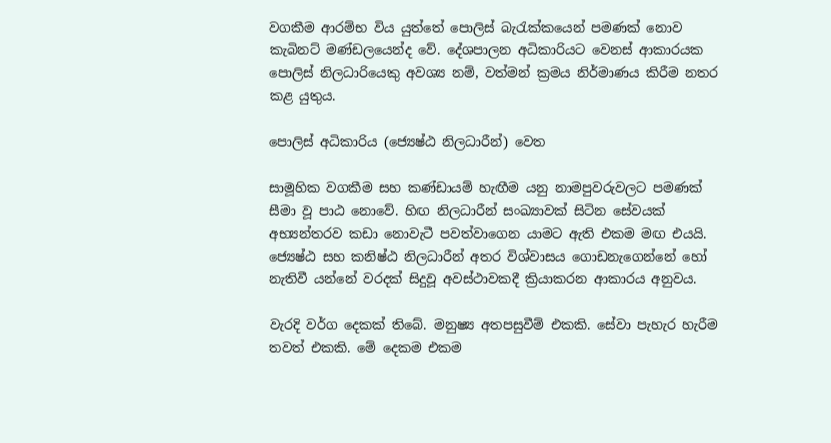වගකීම ආරම්භ විය යුත්තේ පොලිස් බැරැක්කයෙන් පමණක් නොව කැබිනට් මණ්ඩලයෙන්ද වේ. දේශපාලන අධිකාරියට වෙනස් ආකාරයක පොලිස් නිලධාරියෙකු අවශ්‍ය නම්, වත්මන් ක්‍රමය නිර්මාණය කිරීම නතර කළ යුතුය.

පොලිස් අධිකාරිය (ජ්‍යෙෂ්ඨ නිලධාරීන්) වෙත

සාමූහික වගකීම සහ කණ්ඩායම් හැඟීම යනු නාමපුවරුවලට පමණක් සීමා වූ පාඨ නොවේ. හිඟ නිලධාරීන් සංඛ්‍යාවක් සිටින සේවයක් අභ්‍යන්තරව කඩා නොවැටී පවත්වාගෙන යාමට ඇති එකම මඟ එයයි. ජ්‍යෙෂ්ඨ සහ කනිෂ්ඨ නිලධාරීන් අතර විශ්වාසය ගොඩනැගෙන්නේ හෝ නැතිවී යන්නේ වරදක් සිදුවූ අවස්ථාවකදී ක්‍රියාකරන ආකාරය අනුවය.

වැරදි වර්ග දෙකක් තිබේ. මනුෂ්‍ය අතපසුවීම් එකකි. සේවා පැහැර හැරීම තවත් එකකි. මේ දෙකම එකම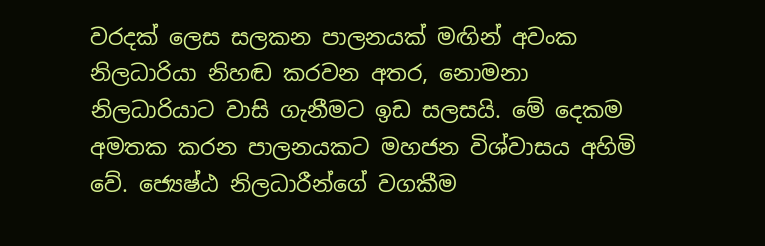වරදක් ලෙස සලකන පාලනයක් මඟින් අවංක නිලධාරියා නිහඬ කරවන අතර, නොමනා නිලධාරියාට වාසි ගැනීමට ඉඩ සලසයි. මේ දෙකම අමතක කරන පාලනයකට මහජන විශ්වාසය අහිමි වේ. ජ්‍යෙෂ්ඨ නිලධාරීන්ගේ වගකීම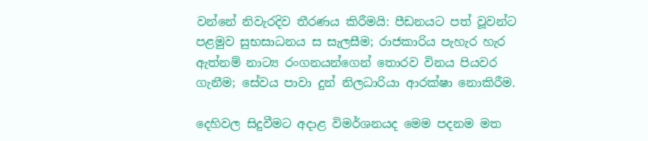වන්නේ නිවැරදිව තීරණය කිරීමයි: පීඩනයට පත් වූවන්ට පළමුව සුභසාධනය ස සැලසීම; රාජකාරිය පැහැර හැර ඇත්නම් නාට්‍ය රංගනයන්ගෙන් තොරව විනය පියවර ගැනීම; සේවය පාවා දුන් නිලධාරියා ආරක්ෂා නොකිරීම.

දෙහිවල සිදුවීමට අදාළ විමර්ශනයද මෙම පදනම මත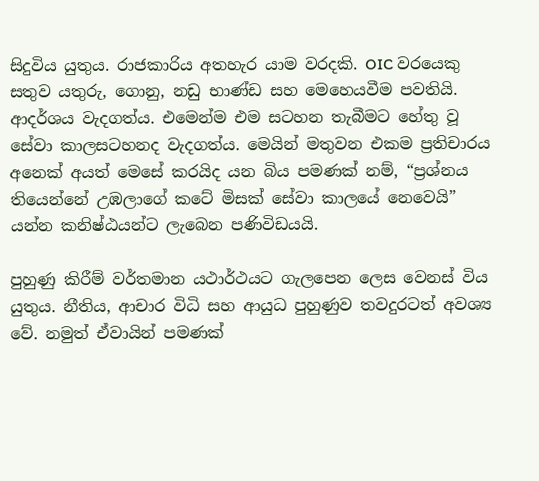සිදුවිය යුතුය. රාජකාරිය අතහැර යාම වරදකි. OIC වරයෙකු සතුව යතුරු, ගොනු, නඩු භාණ්ඩ සහ මෙහෙයවීම පවතියි. ආදර්ශය වැදගත්ය. එමෙන්ම එම සටහන තැබීමට හේතු වූ සේවා කාලසටහනද වැදගත්ය. මෙයින් මතුවන එකම ප්‍රතිචාරය අනෙක් අයත් මෙසේ කරයිද යන බිය පමණක් නම්, “ප්‍රශ්නය තියෙන්නේ උඹලාගේ කටේ මිසක් සේවා කාලයේ නෙවෙයි” යන්න කනිෂ්ඨයන්ට ලැබෙන පණිවිඩයයි.

පුහුණු කිරීම් වර්තමාන යථාර්ථයට ගැලපෙන ලෙස වෙනස් විය යුතුය. නීතිය, ආචාර විධි සහ ආයුධ පුහුණුව තවදුරටත් අවශ්‍ය වේ. නමුත් ඒවායින් පමණක්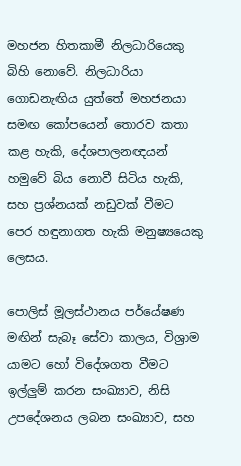මහජන හිතකාමී නිලධාරියෙකු බිහි නොවේ. නිලධාරියා ගොඩනැඟිය යුත්තේ මහජනයා සමඟ කෝපයෙන් තොරව කතා කළ හැකි, දේශපාලනඥයන් හමුවේ බිය නොවී සිටිය හැකි, සහ ප්‍රශ්නයක් නඩුවක් වීමට පෙර හඳුනාගත හැකි මනුෂ්‍යයෙකු ලෙසය.

පොලිස් මූලස්ථානය පර්යේෂණ මඟින් සැබෑ සේවා කාලය, විශ්‍රාම යාමට හෝ විදේශගත වීමට ඉල්ලුම් කරන සංඛ්‍යාව, නිසි උපදේශනය ලබන සංඛ්‍යාව, සහ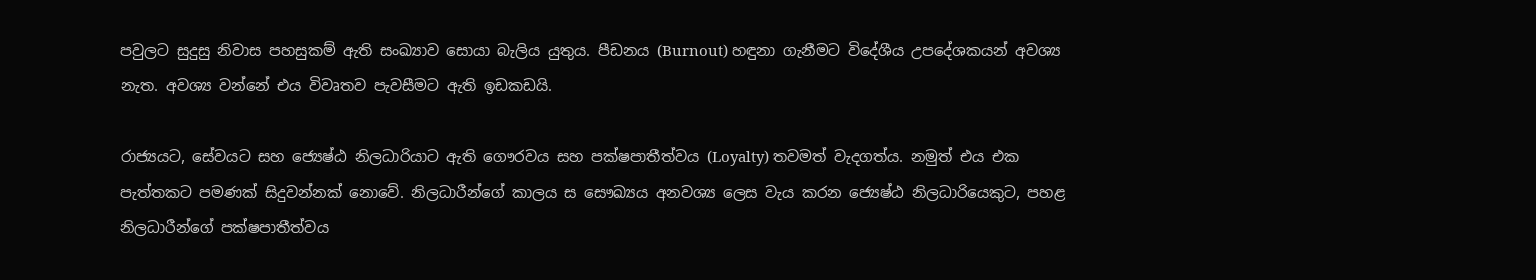පවුලට සුදුසු නිවාස පහසුකම් ඇති සංඛ්‍යාව සොයා බැලිය යුතුය. පීඩනය (Burnout) හඳුනා ගැනීමට විදේශීය උපදේශකයන් අවශ්‍ය නැත. අවශ්‍ය වන්නේ එය විවෘතව පැවසීමට ඇති ඉඩකඩයි.

රාජ්‍යයට, සේවයට සහ ජ්‍යෙෂ්ඨ නිලධාරියාට ඇති ගෞරවය සහ පක්ෂපාතීත්වය (Loyalty) තවමත් වැදගත්ය. නමුත් එය එක පැත්තකට පමණක් සිදුවන්නක් නොවේ. නිලධාරීන්ගේ කාලය ස සෞඛ්‍යය අනවශ්‍ය ලෙස වැය කරන ජ්‍යෙෂ්ඨ නිලධාරියෙකුට, පහළ නිලධාරීන්ගේ පක්ෂපාතීත්වය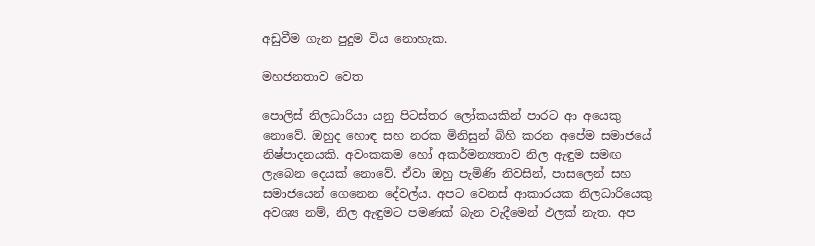අඩුවීම ගැන පුදුම විය නොහැක.

මහජනතාව වෙත

පොලිස් නිලධාරියා යනු පිටස්තර ලෝකයකින් පාරට ආ අයෙකු නොවේ. ඔහුද හොඳ සහ නරක මිනිසුන් බිහි කරන අපේම සමාජයේ නිෂ්පාදනයකි. අවංකකම හෝ අකර්මන්‍යතාව නිල ඇඳුම සමඟ ලැබෙන දෙයක් නොවේ. ඒවා ඔහු පැමිණි නිවසින්, පාසලෙන් සහ සමාජයෙන් ගෙනෙන දේවල්ය. අපට වෙනස් ආකාරයක නිලධාරියෙකු අවශ්‍ය නම්, නිල ඇඳුමට පමණක් බැන වැදීමෙන් ඵලක් නැත. අප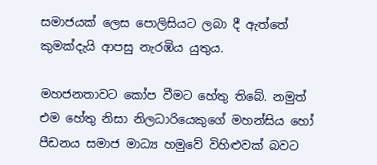සමාජයක් ලෙස පොලිසියට ලබා දී ඇත්තේ කුමක්දැයි ආපසු නැරඹිය යුතුය.

මහජනතාවට කෝප වීමට හේතු තිබේ. නමුත් එම හේතු නිසා නිලධාරියෙකුගේ මහන්සිය හෝ පීඩනය සමාජ මාධ්‍ය හමුවේ විහිළුවක් බවට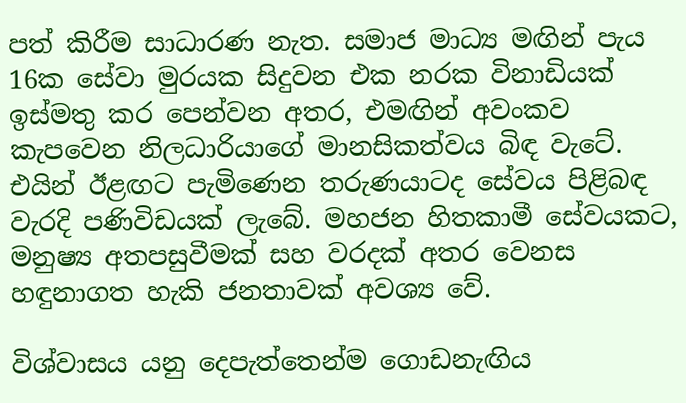පත් කිරීම සාධාරණ නැත. සමාජ මාධ්‍ය මඟින් පැය 16ක සේවා මුරයක සිදුවන එක නරක විනාඩියක් ඉස්මතු කර පෙන්වන අතර, එමඟින් අවංකව කැපවෙන නිලධාරියාගේ මානසිකත්වය බිඳ වැටේ. එයින් ඊළඟට පැමිණෙන තරුණයාටද සේවය පිළිබඳ වැරදි පණිවිඩයක් ලැබේ. මහජන හිතකාමී සේවයකට, මනුෂ්‍ය අතපසුවීමක් සහ වරදක් අතර වෙනස හඳුනාගත හැකි ජනතාවක් අවශ්‍ය වේ.

විශ්වාසය යනු දෙපැත්තෙන්ම ගොඩනැඟිය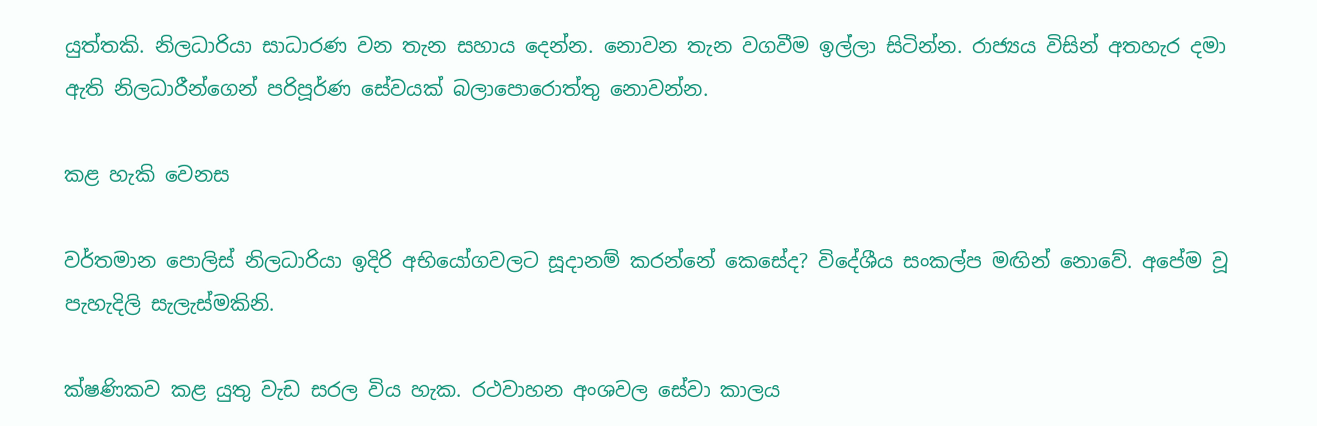යුත්තකි. නිලධාරියා සාධාරණ වන තැන සහාය දෙන්න. නොවන තැන වගවීම ඉල්ලා සිටින්න. රාජ්‍යය විසින් අතහැර දමා ඇති නිලධාරීන්ගෙන් පරිපූර්ණ සේවයක් බලාපොරොත්තු නොවන්න.

කළ හැකි වෙනස

වර්තමාන පොලිස් නිලධාරියා ඉදිරි අභියෝගවලට සූදානම් කරන්නේ කෙසේද? විදේශීය සංකල්ප මඟින් නොවේ. අපේම වූ පැහැදිලි සැලැස්මකිනි.

ක්ෂණිකව කළ යුතු වැඩ සරල විය හැක. රථවාහන අංශවල සේවා කාලය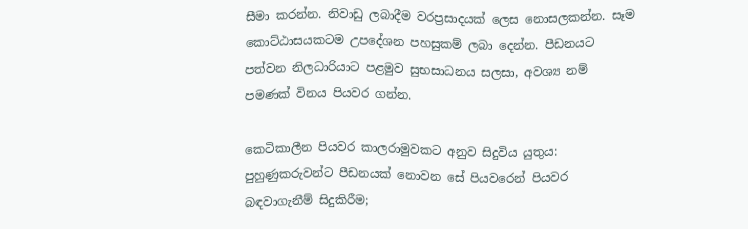සීමා කරන්න. නිවාඩු ලබාදීම වරප්‍රසාදයක් ලෙස නොසලකන්න. සෑම කොට්ඨාසයකටම උපදේශන පහසුකම් ලබා දෙන්න. පීඩනයට පත්වන නිලධාරියාට පළමුව සුභසාධනය සලසා, අවශ්‍ය නම් පමණක් විනය පියවර ගන්න.

කෙටිකාලීන පියවර කාලරාමුවකට අනුව සිදුවිය යුතුය: පුහුණුකරුවන්ට පීඩනයක් නොවන සේ පියවරෙන් පියවර බඳවාගැනීම් සිදුකිරීම;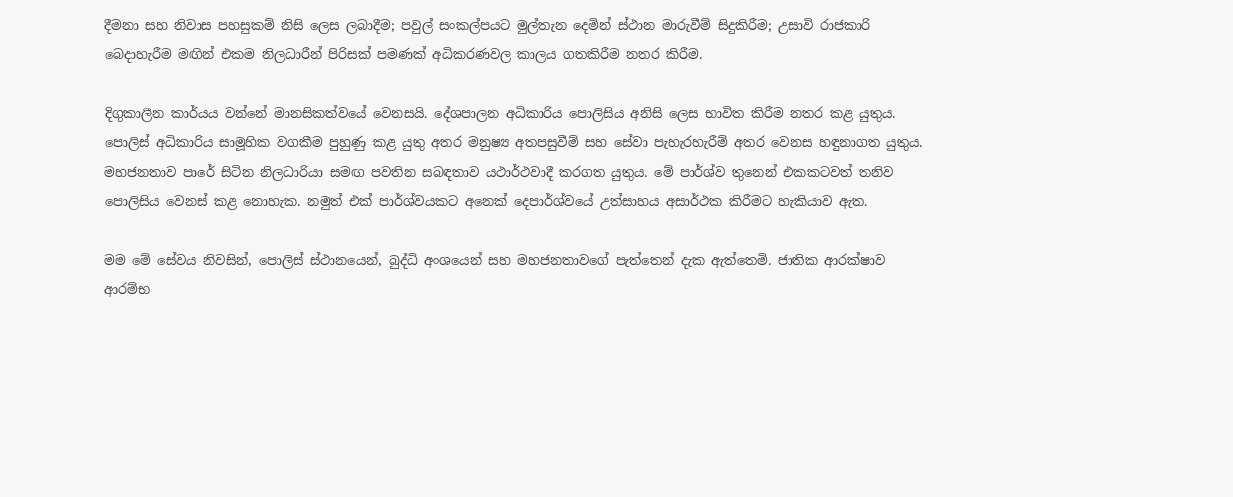දීමනා සහ නිවාස පහසුකම් නිසි ලෙස ලබාදීම; පවුල් සංකල්පයට මුල්තැන දෙමින් ස්ථාන මාරුවීම් සිදුකිරීම; උසාවි රාජකාරි බෙදාහැරීම මඟින් එකම නිලධාරීන් පිරිසක් පමණක් අධිකරණවල කාලය ගතකිරීම නතර කිරීම.

දිගුකාලීන කාර්යය වන්නේ මානසිකත්වයේ වෙනසයි. දේශපාලන අධිකාරිය පොලිසිය අනිසි ලෙස භාවිත කිරීම නතර කළ යුතුය. පොලිස් අධිකාරිය සාමූහික වගකීම පුහුණු කළ යුතු අතර මනුෂ්‍ය අතපසුවීම් සහ සේවා පැහැරහැරීම් අතර වෙනස හඳුනාගත යුතුය. මහජනතාව පාරේ සිටින නිලධාරියා සමඟ පවතින සබඳතාව යථාර්ථවාදී කරගත යුතුය. මේ පාර්ශ්ව තුනෙන් එකකටවත් තනිව පොලිසිය වෙනස් කළ නොහැක. නමුත් එක් පාර්ශ්වයකට අනෙක් දෙපාර්ශ්වයේ උත්සාහය අසාර්ථක කිරීමට හැකියාව ඇත.

මම මේ සේවය නිවසින්, පොලිස් ස්ථානයෙන්, බුද්ධි අංශයෙන් සහ මහජනතාවගේ පැත්තෙන් දැක ඇත්තෙමි. ජාතික ආරක්ෂාව ආරම්භ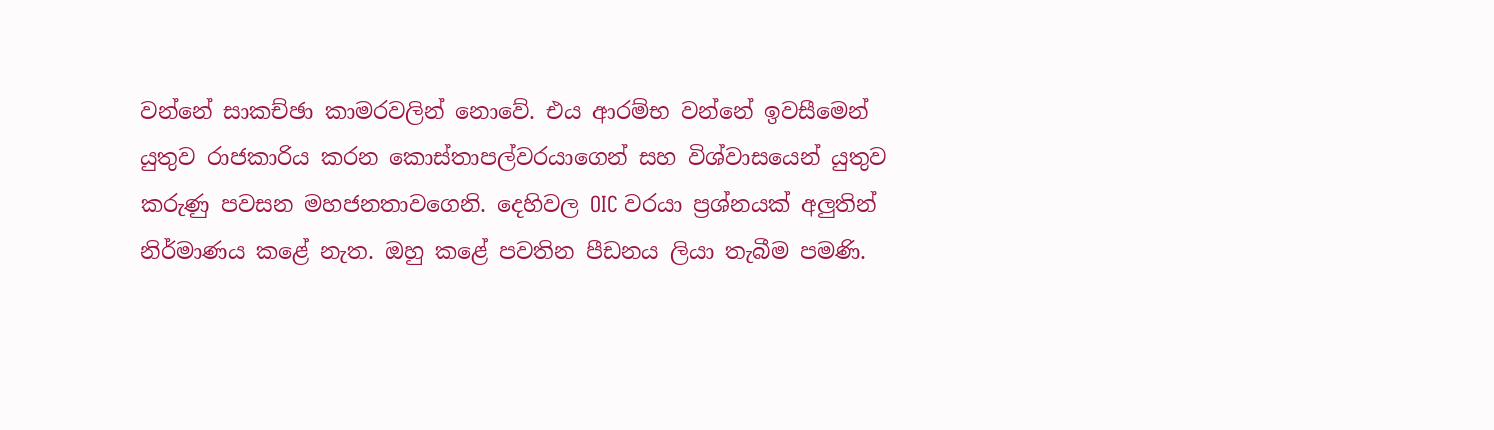වන්නේ සාකච්ඡා කාමරවලින් නොවේ. එය ආරම්භ වන්නේ ඉවසීමෙන් යුතුව රාජකාරිය කරන කොස්තාපල්වරයාගෙන් සහ විශ්වාසයෙන් යුතුව කරුණු පවසන මහජනතාවගෙනි. දෙහිවල OIC වරයා ප්‍රශ්නයක් අලුතින් නිර්මාණය කළේ නැත. ඔහු කළේ පවතින පීඩනය ලියා තැබීම පමණි.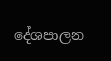දේශපාලන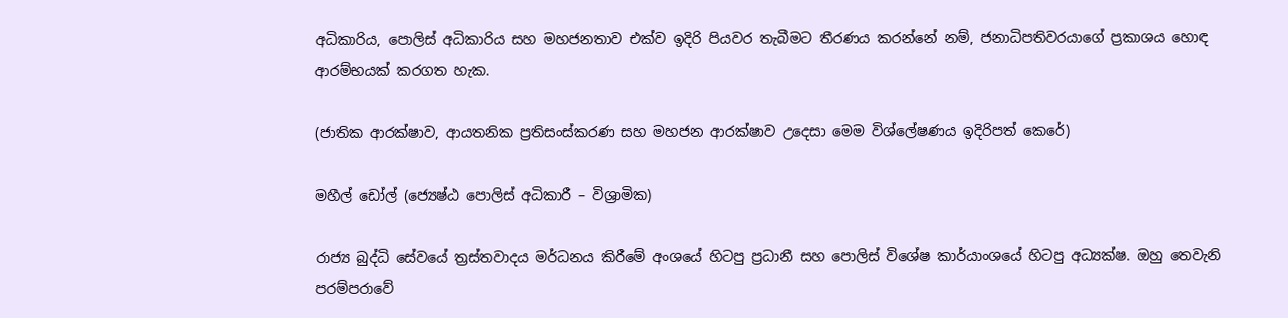අධිකාරිය, පොලිස් අධිකාරිය සහ මහජනතාව එක්ව ඉදිරි පියවර තැබීමට තීරණය කරන්නේ නම්, ජනාධිපතිවරයාගේ ප්‍රකාශය හොඳ ආරම්භයක් කරගත හැක.

(ජාතික ආරක්ෂාව, ආයතනික ප්‍රතිසංස්කරණ සහ මහජන ආරක්ෂාව උදෙසා මෙම විශ්ලේෂණය ඉදිරිපත් කෙරේ)

මහීල් ඩෝල් (ජ්‍යෙෂ්ඨ පොලිස් අධිකාරී – විශ්‍රාමික)

රාජ්‍ය බුද්ධි සේවයේ ත්‍රස්තවාදය මර්ධනය කිරීමේ අංශයේ හිටපු ප්‍රධානී සහ පොලිස් විශේෂ කාර්යාංශයේ හිටපු අධ්‍යක්ෂ. ඔහු තෙවැනි පරම්පරාවේ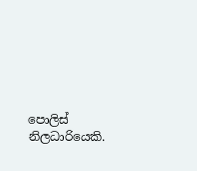පොලිස් නිලධාරියෙකි.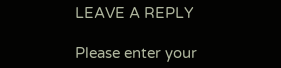LEAVE A REPLY

Please enter your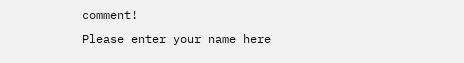comment!
Please enter your name here